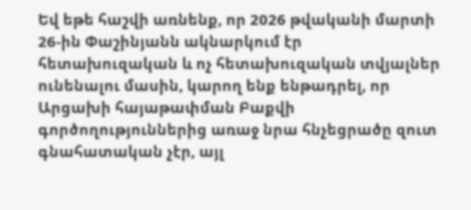Եվ եթե հաշվի առնենք, որ 2026 թվականի մարտի 26-ին Փաշինյանն ակնարկում էր հետախուզական և ոչ հետախուզական տվյալներ ունենալու մասին, կարող ենք ենթադրել, որ Արցախի հայաթափման Բաքվի գործողություններից առաջ նրա հնչեցրածը զուտ գնահատական չէր, այլ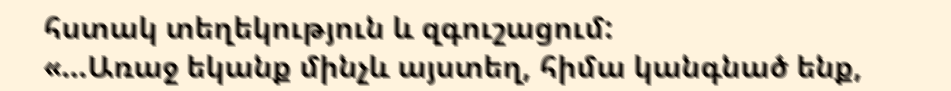հստակ տեղեկություն և զգուշացում:
«…Առաջ եկանք մինչև այստեղ, հիմա կանգնած ենք,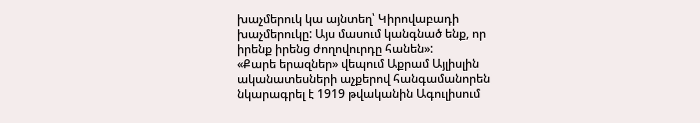խաչմերուկ կա այնտեղ՝ Կիրովաբադի խաչմերուկը: Այս մասում կանգնած ենք, որ իրենք իրենց ժողովուրդը հանեն»:
«Քարե երազներ» վեպում Աքրամ Այլիսլին ականատեսների աչքերով հանգամանորեն նկարագրել է 1919 թվականին Ագուլիսում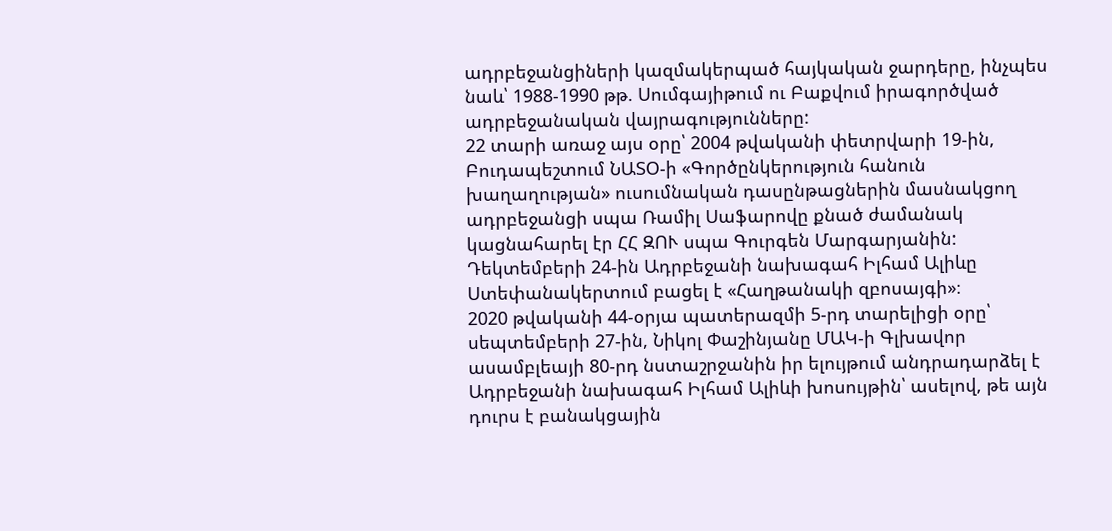ադրբեջանցիների կազմակերպած հայկական ջարդերը, ինչպես նաև՝ 1988-1990 թթ. Սումգայիթում ու Բաքվում իրագործված ադրբեջանական վայրագությունները:
22 տարի առաջ այս օրը՝ 2004 թվականի փետրվարի 19-ին, Բուդապեշտում ՆԱՏՕ-ի «Գործընկերություն հանուն խաղաղության» ուսումնական դասընթացներին մասնակցող ադրբեջանցի սպա Ռամիլ Սաֆարովը քնած ժամանակ կացնահարել էր ՀՀ ԶՈՒ սպա Գուրգեն Մարգարյանին:
Դեկտեմբերի 24-ին Ադրբեջանի նախագահ Իլհամ Ալիևը Ստեփանակերտում բացել է «Հաղթանակի զբոսայգի»։
2020 թվականի 44-օրյա պատերազմի 5-րդ տարելիցի օրը՝ սեպտեմբերի 27-ին, Նիկոլ Փաշինյանը ՄԱԿ-ի Գլխավոր ասամբլեայի 80-րդ նստաշրջանին իր ելույթում անդրադարձել է Ադրբեջանի նախագահ Իլհամ Ալիևի խոսույթին՝ ասելով, թե այն դուրս է բանակցային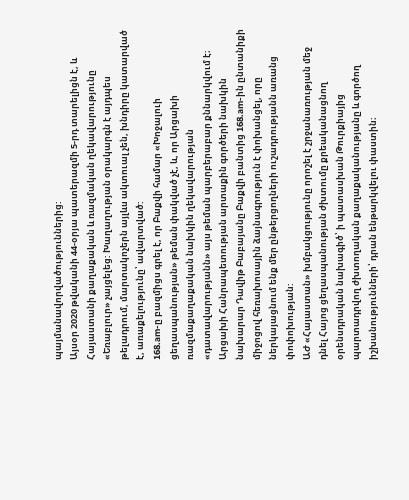պայմանավորվածություններից:
Այսօր 2020 թվականի 44-օրյա պատերազմի 5-րդ տարելիցն է, և Հայաստանի քաղաքական և ռազմական ղեկավարությունը «Եռաբլուր» չայցելեց: Խաղաղության օրակարգն է այդպես թելադրում, մարտակոչերն այլևս ակտուալ չեն, խնդիրը կատարված է, առաքելությունը՝ ավարտված:
168.am-ը բազմիցս գրել է, որ Բաքվի համար «Խոջալուի ցեղասպանության» թեման փակված չէ, և, որ Արցախի ռազմաքաղաքական նախկին ղեկավարության «դատավարությանն» այս թեման պարբերաբար քննարկվում է։
Արցախի Հանրապետության արտաքին գործերի նախկին նախարար Դավիթ Բաբայանը Բաքվի բանտից 168.am-ին ընտանիքի միջոցով հեռախոսային ձայնագրություն է փոխանցել, որը ներկայացնում ենք մեր ընթերցողների ուշադրությանն առանց փոփոխության:
ԱԺ «Հայաստան» խմբակցությունը որոշել է շրջանառության մեջ դնել Հայոց ցեղասպանության ժխտումը քրեականացնող օրենսդրական նախագիծ՝ ի պատասխան Թուրքիայից պարտադրվող ժխտողական քաղաքականությանը և գործող իշխանությունների՝ դրան ենթարկվելու փաստին։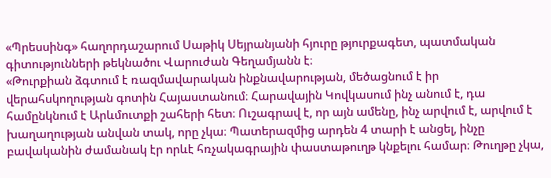«Պրեսսինգ» հաղորդաշարում Սաթիկ Սեյրանյանի հյուրը թյուրքագետ, պատմական գիտությունների թեկնածու Վարուժան Գեղամյանն է։
«Թուրքիան ձգտում է ռազմավարական ինքնավարության, մեծացնում է իր վերահսկողության գոտին Հայաստանում։ Հարավային Կովկասում ինչ անում է, դա համընկնում է Արևմուտքի շահերի հետ։ Ուշագրավ է, որ այն ամենը, ինչ արվում է, արվում է խաղաղության անվան տակ, որը չկա։ Պատերազմից արդեն 4 տարի է անցել, ինչը բավականին ժամանակ էր որևէ հռչակագրային փաստաթուղթ կնքելու համար։ Թուղթը չկա,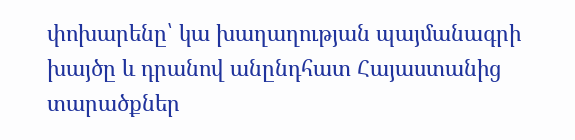փոխարենը՝ կա խաղաղության պայմանագրի խայծը և դրանով անընդհատ Հայաստանից տարածքներ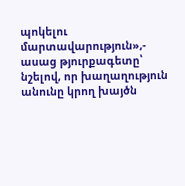պոկելու մարտավարություն»,- ասաց թյուրքագետը՝ նշելով, որ խաղաղություն անունը կրող խայծն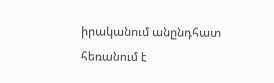իրականում անընդհատ հեռանում է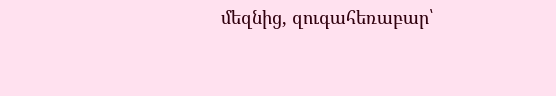մեզնից, զուգահեռաբար՝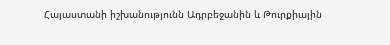Հայաստանի իշխանությունն Ադրբեջանին և Թուրքիային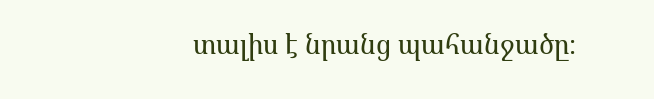տալիս է նրանց պահանջածը։